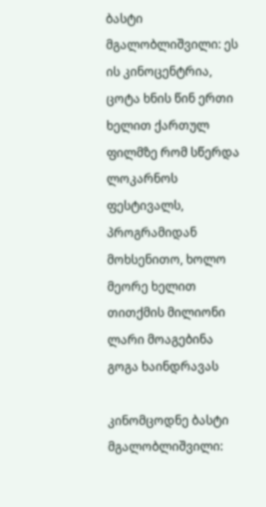ბასტი მგალობლიშვილი: ეს ის კინოცენტრია, ცოტა ხნის წინ ერთი ხელით ქართულ ფილმზე რომ სწერდა ლოკარნოს ფესტივალს, პროგრამიდან მოხსენითო, ხოლო მეორე ხელით თითქმის მილიონი ლარი მოაგებინა გოგა ხაინდრავას

კინომცოდნე ბასტი მგალობლიშვილი: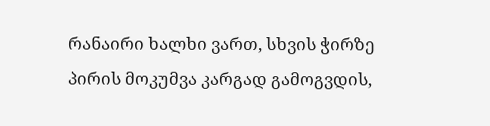რანაირი ხალხი ვართ, სხვის ჭირზე პირის მოკუმვა კარგად გამოგვდის,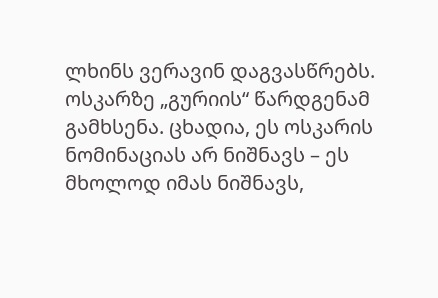ლხინს ვერავინ დაგვასწრებს. ოსკარზე „გურიის“ წარდგენამ გამხსენა. ცხადია, ეს ოსკარის ნომინაციას არ ნიშნავს – ეს მხოლოდ იმას ნიშნავს,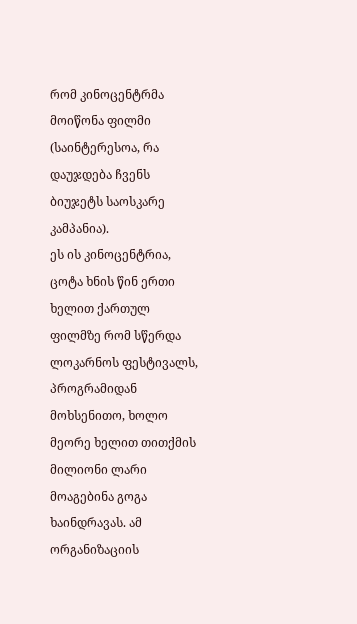რომ კინოცენტრმა მოიწონა ფილმი (საინტერესოა, რა დაუჯდება ჩვენს ბიუჯეტს საოსკარე კამპანია).
ეს ის კინოცენტრია, ცოტა ხნის წინ ერთი ხელით ქართულ ფილმზე რომ სწერდა ლოკარნოს ფესტივალს, პროგრამიდან მოხსენითო, ხოლო მეორე ხელით თითქმის მილიონი ლარი მოაგებინა გოგა ხაინდრავას. ამ ორგანიზაციის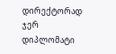დირექტორად ჯერ დიპლომატი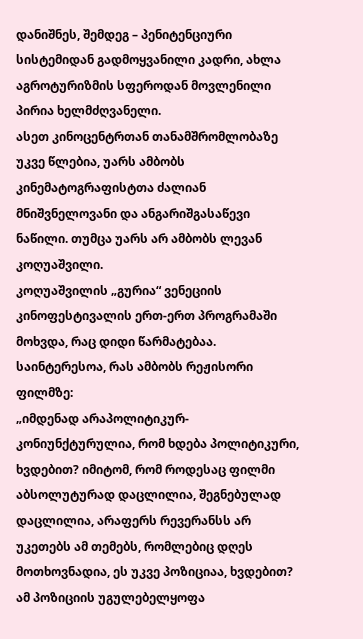დანიშნეს, შემდეგ – პენიტენციური სისტემიდან გადმოყვანილი კადრი, ახლა აგროტურიზმის სფეროდან მოვლენილი პირია ხელმძღვანელი.
ასეთ კინოცენტრთან თანამშრომლობაზე უკვე წლებია, უარს ამბობს კინემატოგრაფისტთა ძალიან მნიშვნელოვანი და ანგარიშგასაწევი ნაწილი. თუმცა უარს არ ამბობს ლევან კოღუაშვილი.
კოღუაშვილის „გურია“ ვენეციის კინოფესტივალის ერთ-ერთ პროგრამაში მოხვდა, რაც დიდი წარმატებაა. საინტერესოა, რას ამბობს რეჟისორი ფილმზე:
„იმდენად არაპოლიტიკურ-კონიუნქტურულია, რომ ხდება პოლიტიკური, ხვდებით? იმიტომ, რომ როდესაც ფილმი აბსოლუტურად დაცლილია, შეგნებულად დაცლილია, არაფერს რევერანსს არ უკეთებს ამ თემებს, რომლებიც დღეს მოთხოვნადია, ეს უკვე პოზიციაა, ხვდებით? ამ პოზიციის უგულებელყოფა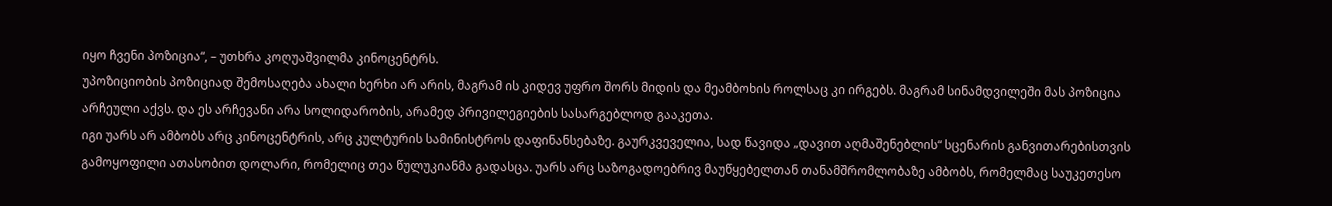იყო ჩვენი პოზიცია“, – უთხრა კოღუაშვილმა კინოცენტრს.
უპოზიციობის პოზიციად შემოსაღება ახალი ხერხი არ არის, მაგრამ ის კიდევ უფრო შორს მიდის და მეამბოხის როლსაც კი ირგებს. მაგრამ სინამდვილეში მას პოზიცია არჩეული აქვს. და ეს არჩევანი არა სოლიდარობის, არამედ პრივილეგიების სასარგებლოდ გააკეთა.
იგი უარს არ ამბობს არც კინოცენტრის, არც კულტურის სამინისტროს დაფინანსებაზე. გაურკვეველია, სად წავიდა „დავით აღმაშენებლის“ სცენარის განვითარებისთვის გამოყოფილი ათასობით დოლარი, რომელიც თეა წულუკიანმა გადასცა. უარს არც საზოგადოებრივ მაუწყებელთან თანამშრომლობაზე ამბობს, რომელმაც საუკეთესო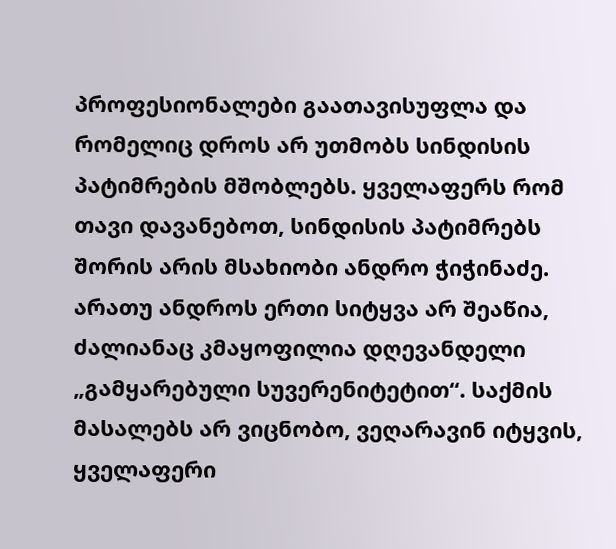პროფესიონალები გაათავისუფლა და რომელიც დროს არ უთმობს სინდისის პატიმრების მშობლებს. ყველაფერს რომ თავი დავანებოთ, სინდისის პატიმრებს შორის არის მსახიობი ანდრო ჭიჭინაძე. არათუ ანდროს ერთი სიტყვა არ შეაწია, ძალიანაც კმაყოფილია დღევანდელი „გამყარებული სუვერენიტეტით“. საქმის მასალებს არ ვიცნობო, ვეღარავინ იტყვის, ყველაფერი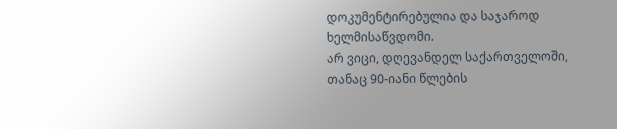დოკუმენტირებულია და საჯაროდ ხელმისაწვდომი.
არ ვიცი, დღევანდელ საქართველოში, თანაც 90-იანი წლების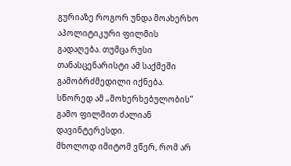გურიაზე როგორ უნდა მოახერხო აპოლიტიკური ფილმის გადაღება. თუმცა რუსი თანასცენარისტი ამ საქმეში გამობრძმედილი იქნება. სწორედ ამ „მოხერხებულობის“ გამო ფილმით ძალიან დავინტერესდი.
მხოლოდ იმიტომ ვწერ, რომ არ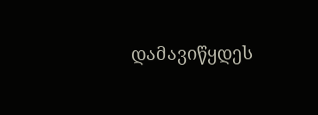დამავიწყდეს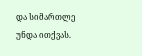და სიმართლე უნდა ითქვას.